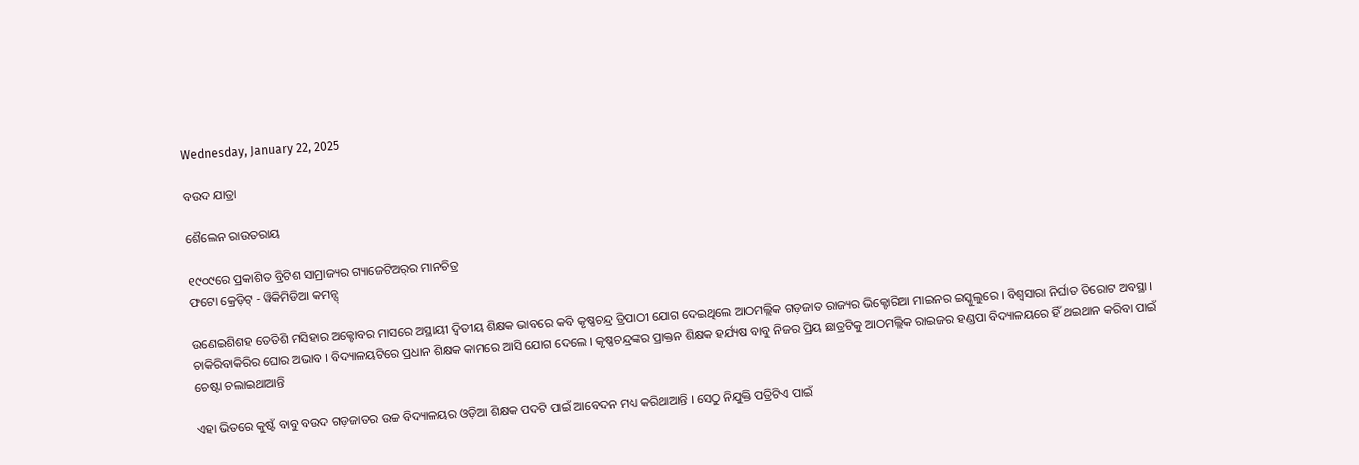Wednesday, January 22, 2025

ବଉଦ ଯାତ୍ରା

ଶୈଲେନ ରାଉତରାୟ

୧୯୦୯ରେ ପ୍ରକାଶିତ ବ୍ରିଟିଶ ସାମ୍ରାଜ୍ୟର ଗ୍ୟାଜେଟିଅର୍‌ର ମାନଚିତ୍ର
ଫଟୋ କ୍ରେଡ଼ିଟ୍ - ୱିକିମିଡିଆ କମନ୍ସ୍

ଉଣେଇଶିଶହ ତେତିଶି ମସିହାର ଅକ୍ଟୋବର ମାସରେ ଅସ୍ଥାୟୀ ଦ୍ୱିତୀୟ ଶିକ୍ଷକ ଭାବରେ କବି କୃଷ୍ଣଚନ୍ଦ୍ର ତ୍ରିପାଠୀ ଯୋଗ ଦେଇଥିଲେ ଆଠମଲ୍ଲିକ ଗଡ଼ଜାତ ରାଜ୍ୟର ଭିକ୍ଟୋରିଆ ମାଇନର ଇସ୍କୁଲୁରେ । ବିଶ୍ୱସାରା ନିର୍ଘାତ ତିରୋଟ ଅବସ୍ଥା । ଚାକିରିବାକିରିର ଘୋର ଅଭାବ । ବିଦ୍ୟାଳୟଟିରେ ପ୍ରଧାନ ଶିକ୍ଷକ କାମରେ ଆସି ଯୋଗ ଦେଲେ । କୃଷ୍ଣଚନ୍ଦ୍ରଙ୍କର ପ୍ରାକ୍ତନ ଶିକ୍ଷକ ହର୍ଯ୍ୟଷ ବାବୁ ନିଜର ପ୍ରିୟ ଛାତ୍ରଟିକୁ ଆଠମଲ୍ଲିକ ରାଇଜର ହଣ୍ଡପା ବିଦ୍ୟାଳୟରେ ହିଁ ଥଇଥାନ କରିବା ପାଇଁ ଚେଷ୍ଟା ଚଲାଇଥାଆନ୍ତି

ଏହା ଭିତରେ କୁଷ୍ଟଁ ବାବୁ ବଉଦ ଗଡ଼ଜାତର ଉଚ୍ଚ ବିଦ୍ୟାଳୟର ଓଡ଼ିଆ ଶିକ୍ଷକ ପଦଟି ପାଇଁ ଆବେଦନ ମଧ୍ୟ କରିଥାଆନ୍ତି । ସେଠୁ ନିଯୁକ୍ତି ପତ୍ରିଟିଏ ପାଇଁ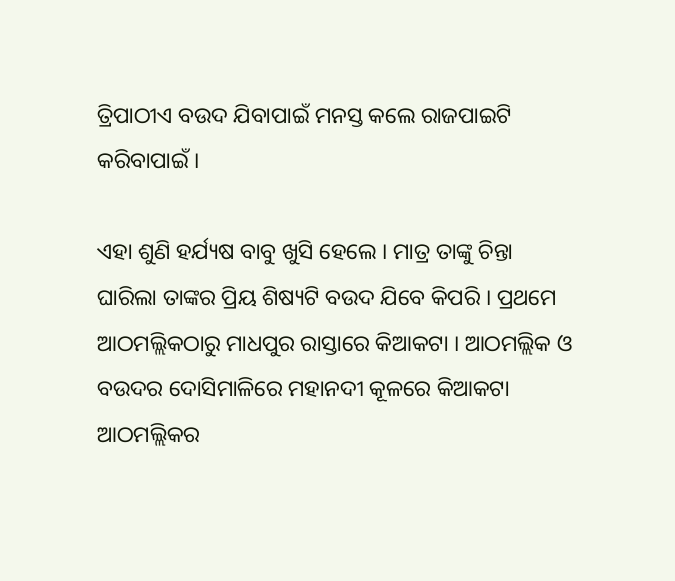ତ୍ରିପାଠୀଏ ବଉଦ ଯିବାପାଇଁ ମନସ୍ତ କଲେ ରାଜପାଇଟି କରିବାପାଇଁ ।

ଏହା ଶୁଣି ହର୍ଯ୍ୟଷ ବାବୁ ଖୁସି ହେଲେ । ମାତ୍ର ତାଙ୍କୁ ଚିନ୍ତା ଘାରିଲା ତାଙ୍କର ପ୍ରିୟ ଶିଷ୍ୟଟି ବଉଦ ଯିବେ କିପରି । ପ୍ରଥମେ ଆଠମଲ୍ଲିକଠାରୁ ମାଧପୁର ରାସ୍ତାରେ କିଆକଟା । ଆଠମଲ୍ଲିକ ଓ ବଉଦର ଦୋସିମାଳିରେ ମହାନଦୀ କୂଳରେ କିଆକଟା ଆଠମଲ୍ଲିକର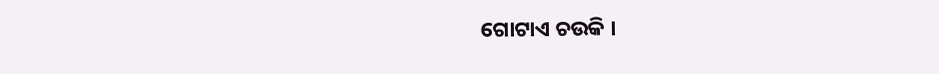ଗୋଟାଏ ଚଉକି ।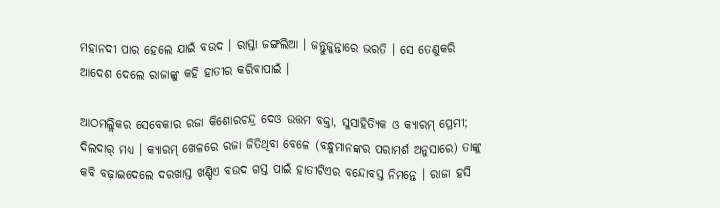ମହାନଦୀ ପାର ହେଲେ ଯାଇଁ ବଉଦ । ରାସ୍ତା ଜଙ୍ଗଲିଆ । ଜନ୍ତୁଜୁନ୍ତାରେ ଭରତି । ସେ ତେଣୁକରି ଆଦେଶ ଦେଲେ ରାଜାଙ୍କୁ କହି ହାତୀର କରିବାପାଇଁ ।

ଆଠମଲ୍ଲିକର ସେବେକାର ରଜା କିଶୋରଚନ୍ଦ୍ର ଦେଓ ଉତ୍ତମ ବକ୍ତା, ସୁସାହିତ୍ୟିକ ଓ କ୍ୟାରମ୍ ପ୍ରେମୀ; ଦିଲଦାର୍ ମଧ୍ୟ । କ୍ୟାରମ୍ ଖେଳରେ ରଜା ଜିତିଥିବା ବେଳେ (ବନ୍ଧୁମାନଙ୍କର ପରାମର୍ଶ ଅନୁସାରେ) ତାଙ୍କୁ କବି ବଢ଼ାଇଦେଲେ ଦରଖାସ୍ତ ଖଣ୍ଡିଏ ବଉଦ ଗସ୍ତ ପାଇଁ ହାତୀଟିଏର ବନ୍ଦୋବସ୍ତ ନିମନ୍ତେ । ରାଜା ହସି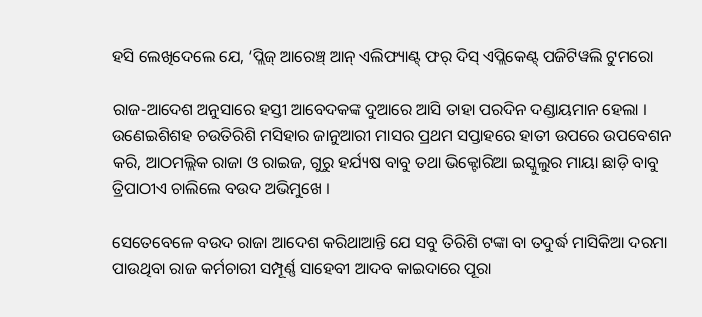ହସି ଲେଖିଦେଲେ ଯେ, ‘ପ୍ଲିଜ୍ ଆରେଞ୍ଚ୍ ଆନ୍ ଏଲିଫ୍ୟାଣ୍ଟ୍ ଫର୍ ଦିସ୍ ଏପ୍ଲିକେଣ୍ଟ୍ ପଜିଟିୱଲି ଟୁମରୋ

ରାଜ-ଆଦେଶ ଅନୁସାରେ ହସ୍ତୀ ଆବେଦକଙ୍କ ଦୁଆରେ ଆସି ତାହା ପରଦିନ ଦଣ୍ଡାୟମାନ ହେଲା । ଉଣେଇଶିଶହ ଚଉତିରିଶି ମସିହାର ଜାନୁଆରୀ ମାସର ପ୍ରଥମ ସପ୍ତାହରେ ହାତୀ ଉପରେ ଉପବେଶନ କରି, ଆଠମଲ୍ଲିକ ରାଜା ଓ ରାଇଜ, ଗୁରୁ ହର୍ଯ୍ୟଷ ବାବୁ ତଥା ଭିକ୍ଟୋରିଆ ଇସ୍କୁଲୁର ମାୟା ଛାଡ଼ି ବାବୁ ତ୍ରିପାଠୀଏ ଚାଲିଲେ ବଉଦ ଅଭିମୁଖେ ।

ସେତେବେଳେ ବଉଦ ରାଜା ଆଦେଶ କରିଥାଆନ୍ତି ଯେ ସବୁ ତିରିଶି ଟଙ୍କା ବା ତଦୁର୍ଦ୍ଧ ମାସିକିଆ ଦରମା ପାଉଥିବା ରାଜ କର୍ମଚାରୀ ସମ୍ପୂର୍ଣ୍ଣ ସାହେବୀ ଆଦବ କାଇଦାରେ ପୂରା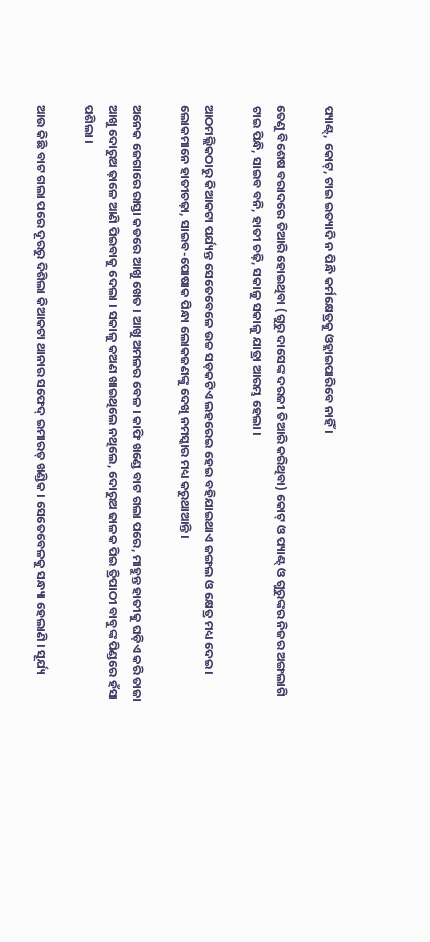ପ୍ୟାଣ୍ଟ୍, କୋଟ୍, ଟାଇ ଇତ୍ୟାଦି ନ ପିନ୍ଧି କର୍ମକ୍ଷେତ୍ରକୁ ଓହ୍ଲାଇପାରିବେ ନାହିଁ ।

ତେଣୁ ବିଶେଷ ବରାଦରେ ତିଆରି ହୋଇଥିବା (ଗୁରୁ ଦାସେଙ୍କ ଦରଜୀ ତିଆରି କରିଥିବା) କୋଟ୍ ଓ ପ୍ୟାଣ୍ଟ୍ ଓ ଗୁରୁଙ୍କର ନିଜର ଅଙ୍ଗଲାଗି ଟାଇ ପିନ୍ଧି, ସାଇବ ବନି, ହାତୀ ଚଢ଼ି, ସକାଳୁ ସକାଳୁ ଯାତ୍ରା ଆରମ୍ଭ ହେଲା ।

ଆଠମଲ୍ଲିକଠାରୁ କିଆକଟା ପର୍ଯ୍ୟନ୍ତ ସେତେବେଳେ ଉଚ୍ଚ ସଡ଼କଟିଏ ଲହରେଇ ହେଇ ବହିଯାଇଥାଏ ଜଙ୍ଗଲ ଓ କ୍ଷେତ୍ର ମଧ୍ୟ ଦେଇ । ଲୋକମାନେ ହାତୀଚଢ଼ା, ସାଇବ-ପୋଷାକ ପିନ୍ଧା ଲୋକଜଣଙ୍କୁ ଦେଖି ନମସ୍କାର ମଧ୍ୟ କରୁଥାଆନ୍ତି ।

ଅନେକ ଜେଗାରେ ରାସ୍ତା କଡରେ ଆଖୁ ଖେତ । ଆଖୁ ଅମଳର ବେଳ । କାଫି ଖଣ୍ଡେ ବାଟ ଗଲା ପରେ, ମାହୁନ୍ତ ହାତୀକୁ ଘଡ଼ିଏ କରି ତାଜା ଆଖୁ ଦୋରୁଅ ଢ଼ାଳେ ଆଣି ପିଇବାକୁ ଦେଲା । ସକାଳୁ କଅଣ ଖାଇଥିଲେ ନଥିଲେ, ଦୋରୁଅ ଢାଳକ ପିଇ ତ୍ରିପାଠୀ ବାବୁଙ୍କ ପିଣ୍ଡରେ ହଁସା ପଶିଲା ।

ଆଉ କିଛି ବାଟ ଗଲା ପରେ ଦୂରରୁ ଦିଶିଲା କିଆକଟା ଥାନାର ସଫେଦ୍ ଇମାରତ୍ ଖଣ୍ଡିକ । ସେତେବେଳକୁ ସନ୍ଧ୍ୟା ହେଲାଣି । ସୂର୍ଯ୍ୟ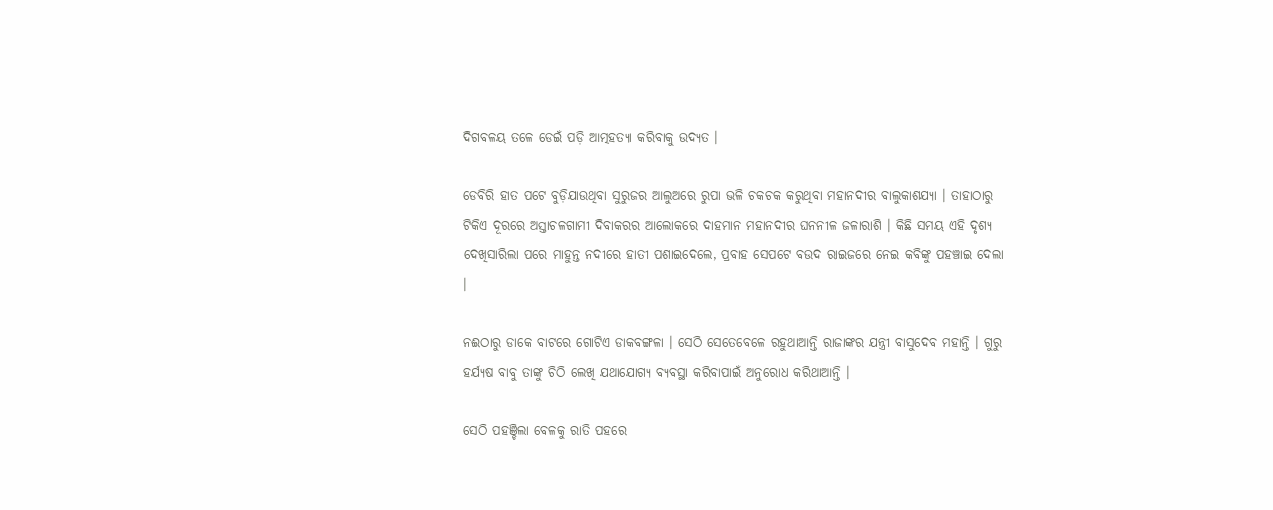ଦିଗବଳୟ ତଳେ ଡେଇଁ ପଡ଼ି ଆତ୍ମହତ୍ୟା କରିବାକୁ ଉଦ୍ୟତ ।

ଡେବିରି ହାତ ପଟେ ବୁଡ଼ିଯାଉଥିବା ସୁରୁଜର ଆଲୁଅରେ ରୁପା ଭଳି ଚକଚକ କରୁଥିବା ମହାନଦୀର ବାଲୁକାଶଯ୍ୟା । ତାହାଠାରୁ ଟିକିଏ ଦୂରରେ ଅସ୍ତାଚଳଗାମୀ ଦିବାକରର ଆଲୋକରେ ଦାହମାନ ମହାନଦୀର ଘନନୀଳ ଜଳାରାଶି । କିଛି ସମୟ ଏହି ଦୃଶ୍ୟ ଦେଖିସାରିଲା ପରେ ମାହୁନ୍ତ ନଦୀରେ ହାତୀ ପଶାଇଦେଲେ, ପ୍ରବାହ ସେପଟେ ବଉଦ ରାଇଜରେ ନେଇ କବିଙ୍କୁ ପହଞ୍ଚାଇ ଦେଲା ।

ନଈଠାରୁ ଡାକେ ବାଟରେ ଗୋଟିଏ ଡାକବଙ୍ଗଳା । ସେଠି ସେତେବେଳେ ରହୁଥାଆନ୍ତି ରାଜାଙ୍କର ଯନ୍ତ୍ରୀ ବାସୁଦେବ ମହାନ୍ତି । ଗୁରୁ ହର୍ଯ୍ୟଷ ବାବୁ ତାଙ୍କୁ ଚିଠି ଲେଖି ଯଥାଯୋଗ୍ୟ ବ୍ୟବସ୍ଥା କରିବାପାଇଁ ଅନୁରୋଧ କରିଥାଆନ୍ତି ।

ସେଠି ପହଞ୍ଚିଲା ବେଳକୁ ରାତି ପହରେ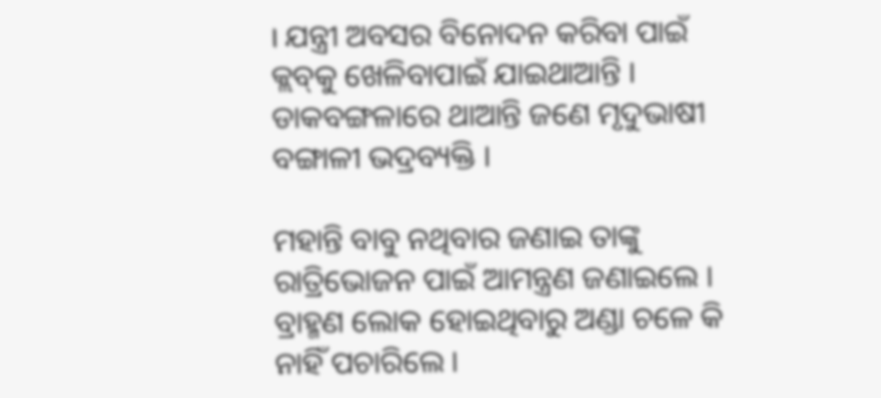। ଯନ୍ତ୍ରୀ ଅବସର ବିନୋଦନ କରିବା ପାଇଁ କ୍ଲବ୍‌କୁ ଖେଳିବାପାଇଁ ଯାଇଥାଆନ୍ତି । ଡାକବଙ୍ଗଳାରେ ଥାଆନ୍ତି ଜଣେ ମୃଦୁଭାଷୀ ବଙ୍ଗାଳୀ ଭଦ୍ରବ୍ୟକ୍ତି ।

ମହାନ୍ତି ବାବୁ ନଥିବାର ଜଣାଇ ତାଙ୍କୁ ରାତ୍ରିଭୋଜନ ପାଇଁ ଆମନ୍ତ୍ରଣ ଜଣାଇଲେ । ବ୍ରାହ୍ମଣ ଲୋକ ହୋଇଥିବାରୁ ଅଣ୍ଡା ଚଳେ କି ନାହିଁ ପଚାରିଲେ ।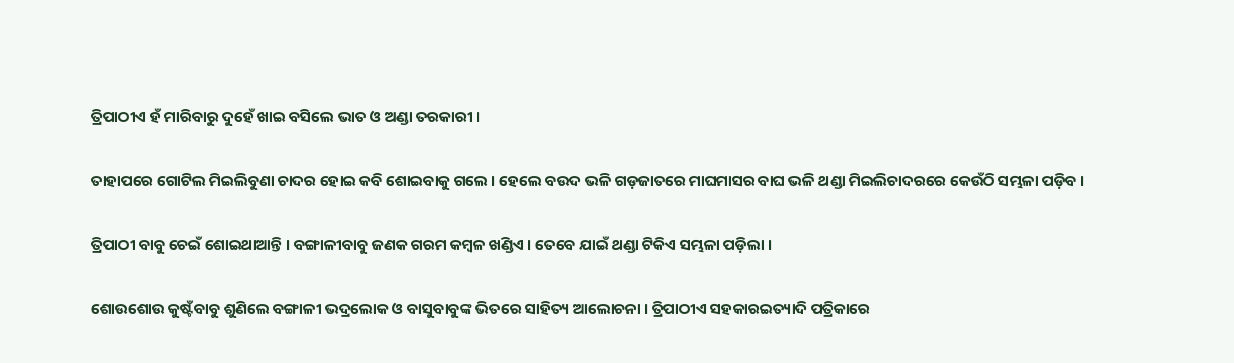ତ୍ରିପାଠୀଏ ହଁ ମାରିବାରୁ ଦୁହେଁ ଖାଇ ବସିଲେ ଭାତ ଓ ଅଣ୍ଡା ତରକାରୀ ।

ତାହାପରେ ଗୋଟିଲ ମିଇଲିବୁଣା ଚାଦର ହୋଇ କବି ଶୋଇବାକୁ ଗଲେ । ହେଲେ ବଉଦ ଭଳି ଗଡ଼ଜାତରେ ମାଘମାସର ବାଘ ଭଳି ଥଣ୍ଡା ମିଇଲିଚାଦରରେ କେଉଁଠି ସମ୍ଭଳା ପଡ଼ିବ ।

ତ୍ରିପାଠୀ ବାବୁ ଚେଇଁ ଶୋଇଥାଆନ୍ତି । ବଙ୍ଗାଳୀବାବୁ ଜଣକ ଗରମ କମ୍ବଳ ଖଣ୍ଡିଏ । ତେବେ ଯାଇଁ ଥଣ୍ଡା ଟିକିଏ ସମ୍ଭଳା ପଡ଼ିଲା ।

ଶୋଉଶୋଉ କୁଷ୍ଟଁବାବୁ ଶୁଣିଲେ ବଙ୍ଗାଳୀ ଭଦ୍ରଲୋକ ଓ ବାସୁବାବୁଙ୍କ ଭିତରେ ସାହିତ୍ୟ ଆଲୋଚନା । ତ୍ରିପାଠୀଏ ସହକାରଇତ୍ୟାଦି ପତ୍ରିକାରେ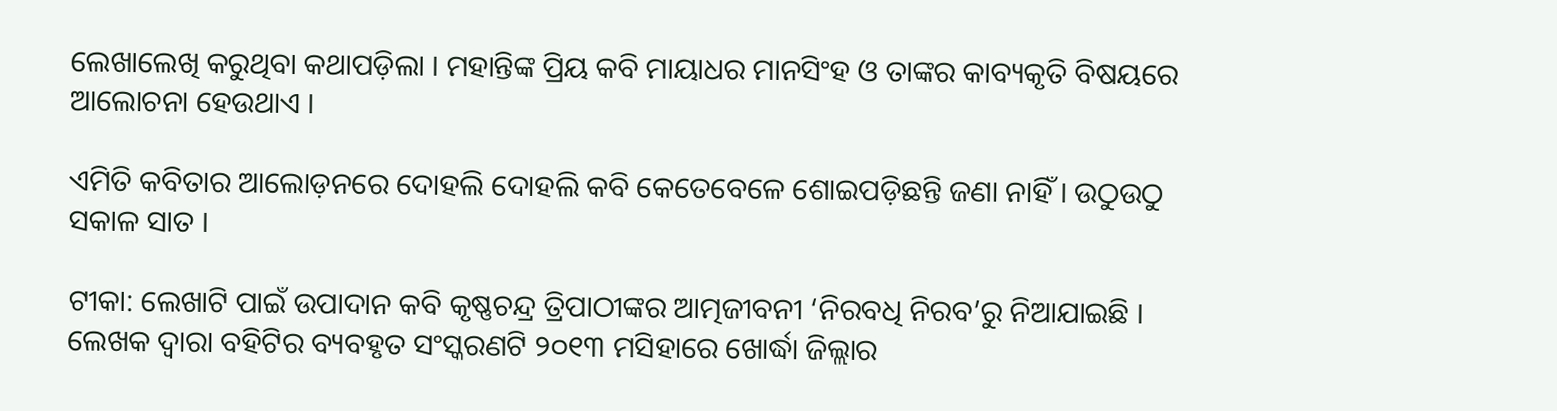ଲେଖାଲେଖି କରୁଥିବା କଥାପଡ଼ିଲା । ମହାନ୍ତିଙ୍କ ପ୍ରିୟ କବି ମାୟାଧର ମାନସିଂହ ଓ ତାଙ୍କର କାବ୍ୟକୃତି ବିଷୟରେ ଆଲୋଚନା ହେଉଥାଏ ।

ଏମିତି କବିତାର ଆଲୋଡ଼ନରେ ଦୋହଲି ଦୋହଲି କବି କେତେବେଳେ ଶୋଇପଡ଼ିଛନ୍ତି ଜଣା ନାହିଁ । ଉଠୁଉଠୁ ସକାଳ ସାତ ।

ଟୀକା: ଲେଖାଟି ପାଇଁ ଉପାଦାନ କବି କୃଷ୍ଣଚନ୍ଦ୍ର ତ୍ରିପାଠୀଙ୍କର ଆତ୍ମଜୀବନୀ ‘ନିରବଧି ନିରବ’ରୁ ନିଆଯାଇଛି । ଲେଖକ ଦ୍ୱାରା ବହିଟିର ବ୍ୟବହୃତ ସଂସ୍କରଣଟି ୨୦୧୩ ମସିହାରେ ଖୋର୍ଦ୍ଧା ଜିଲ୍ଲାର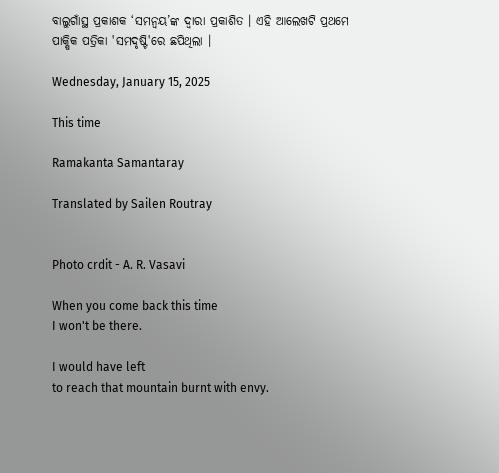ବାଲୁଗାଁସ୍ଥ ପ୍ରକାଶକ ‘ସମନ୍ୱୟ’ଙ୍କ ଦ୍ୱାରା ପ୍ରକାଶିତ । ଏହି ଆଲେଖଟି ପ୍ରଥମେ ପାକ୍ଷିକ ପତ୍ରିକା 'ସମଦୃଷ୍ଟି'ରେ ଛପିଥିଲା ।

Wednesday, January 15, 2025

This time

Ramakanta Samantaray

Translated by Sailen Routray


Photo crdit - A. R. Vasavi

When you come back this time
I won't be there.

I would have left
to reach that mountain burnt with envy.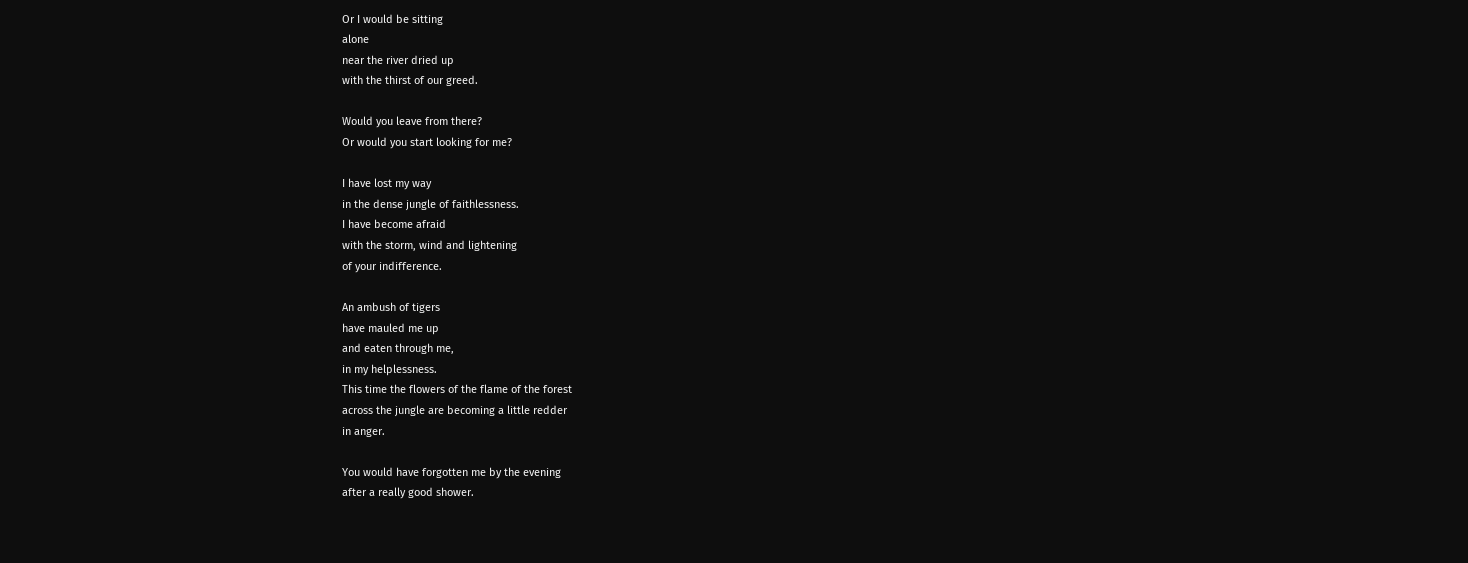Or I would be sitting
alone
near the river dried up
with the thirst of our greed.

Would you leave from there?
Or would you start looking for me?

I have lost my way
in the dense jungle of faithlessness.
I have become afraid
with the storm, wind and lightening
of your indifference.

An ambush of tigers
have mauled me up
and eaten through me,
in my helplessness.
This time the flowers of the flame of the forest
across the jungle are becoming a little redder
in anger.

You would have forgotten me by the evening
after a really good shower.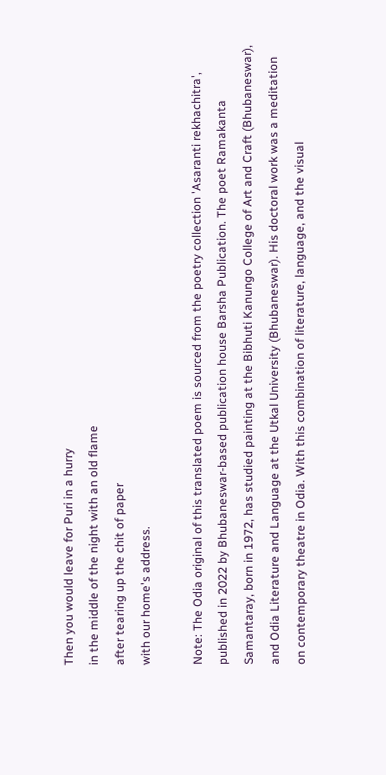Then you would leave for Puri in a hurry
in the middle of the night with an old flame
after tearing up the chit of paper
with our home's address.

Note: The Odia original of this translated poem is sourced from the poetry collection 'Asaranti rekhachitra', published in 2022 by Bhubaneswar-based publication house Barsha Publication. The poet Ramakanta Samantaray, born in 1972, has studied painting at the Bibhuti Kanungo College of Art and Craft (Bhubaneswar), and Odia Literature and Language at the Utkal University (Bhubaneswar). His doctoral work was a meditation on contemporary theatre in Odia. With this combination of literature, language, and the visual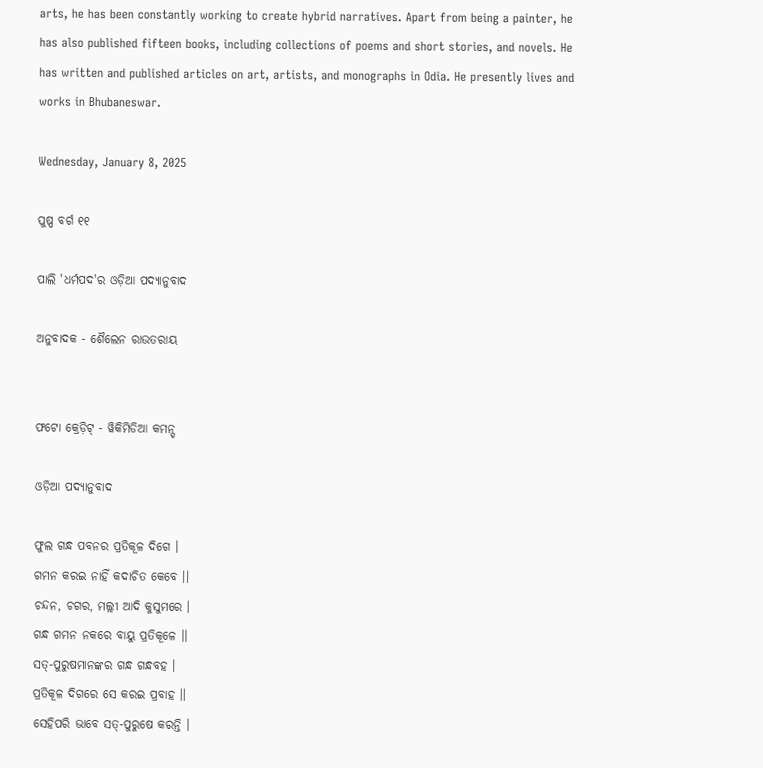arts, he has been constantly working to create hybrid narratives. Apart from being a painter, he has also published fifteen books, including collections of poems and short stories, and novels. He has written and published articles on art, artists, and monographs in Odia. He presently lives and works in Bhubaneswar.

Wednesday, January 8, 2025

ପୁଷ୍ପ ବର୍ଗ ୧୧

ପାଲି 'ଧର୍ମପଦ'ର ଓଡ଼ିଆ ପଦ୍ୟାନୁବାଦ

ଅନୁବାଦକ - ଶୈଲେନ ରାଉତରାୟ


ଫଟୋ କ୍ରେଡ଼ିଟ୍ - ୱିକିମିଡିଆ କମନ୍ସ୍

ଓଡ଼ିଆ ପଦ୍ୟାନୁବାଦ

ଫୁଲ ଗନ୍ଧ ପବନର ପ୍ରତିକୂଳ ଦିଗେ ।
ଗମନ କରଇ ନାହିଁ କଦାଚିତ କେବେ ।।
ଚନ୍ଦନ, ଚଗର, ମଲ୍ଲୀ ଆଦି କୁସୁମରେ ।
ଗନ୍ଧ ଗମନ ନକରେ ବାୟୁ ପ୍ରତିକୂଳେ ।।
ସତ୍-ପୁରୁଷମାନଙ୍କର ଗନ୍ଧ ଗନ୍ଧବହ ।
ପ୍ରତିକୂଳ ଦିଗରେ ସେ କରଇ ପ୍ରବାହ ।।
ସେହିପରି ଭାବେ ସତ୍-ପୁରୁଷେ କରନ୍ତି ।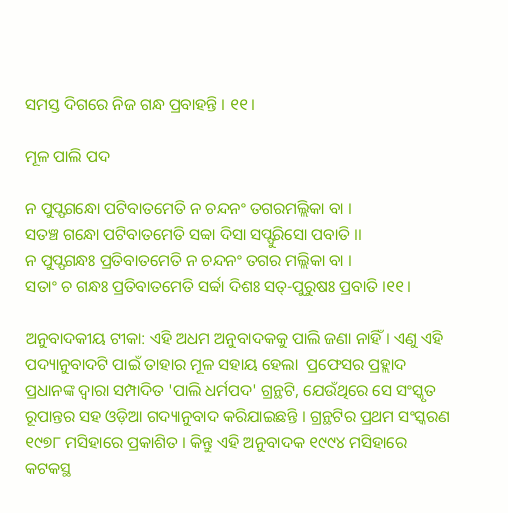ସମସ୍ତ ଦିଗରେ ନିଜ ଗନ୍ଧ ପ୍ରବାହନ୍ତି । ୧୧।

ମୂଳ ପାଲି ପଦ

ନ ପୁପ୍ଫଗନ୍ଧୋ ପଟିବାତମେତି ନ ଚନ୍ଦନଂ ତଗରମଲ୍ଲିକା ବା ।
ସତଞ୍ଚ ଗନ୍ଧୋ ପଟିବାତମେତି ସବ୍ୱା ଦିସା ସପ୍ଫୁରିସୋ ପବାତି ।।
ନ ପୁପ୍ଫଗନ୍ଧଃ ପ୍ରତିବାତମେତି ନ ଚନ୍ଦନଂ ତଗର ମଲ୍ଲିକା ବା ।
ସତାଂ ଚ ଗନ୍ଧଃ ପ୍ରତିବାତମେତି ସର୍ବ୍ୱା ଦିଶଃ ସତ୍-ପୁରୁଷଃ ପ୍ରବାତି ।୧୧।

ଅନୁବାଦକୀୟ ଟୀକା: ଏହି ଅଧମ ଅନୁବାଦକକୁ ପାଲି ଜଣା ନାହିଁ । ଏଣୁ ଏହି ପଦ୍ୟାନୁବାଦଟି ପାଇଁ ତାହାର ମୂଳ ସହାୟ ହେଲା  ପ୍ରଫେସର ପ୍ରହ୍ଲାଦ ପ୍ରଧାନଙ୍କ ଦ୍ୱାରା ସମ୍ପାଦିତ 'ପାଲି ଧର୍ମପଦ' ଗ୍ରନ୍ଥଟି, ଯେଉଁଥିରେ ସେ ସଂସ୍କୃତ ରୂପାନ୍ତର ସହ ଓଡ଼ିଆ ଗଦ୍ୟାନୁବାଦ କରିଯାଇଛନ୍ତି । ଗ୍ରନ୍ଥଟିର ପ୍ରଥମ ସଂସ୍କରଣ ୧୯୭୮ ମସିହାରେ ପ୍ରକାଶିତ । କିନ୍ତୁ ଏହି ଅନୁବାଦକ ୧୯୯୪ ମସିହାରେ କଟକସ୍ଥ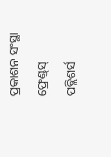ପ୍ରକାଶନ ସଂସ୍ଥା ଫ୍ରେଣ୍ଡ୍‌ସ୍‌ ପବ୍ଲିଶର୍ସ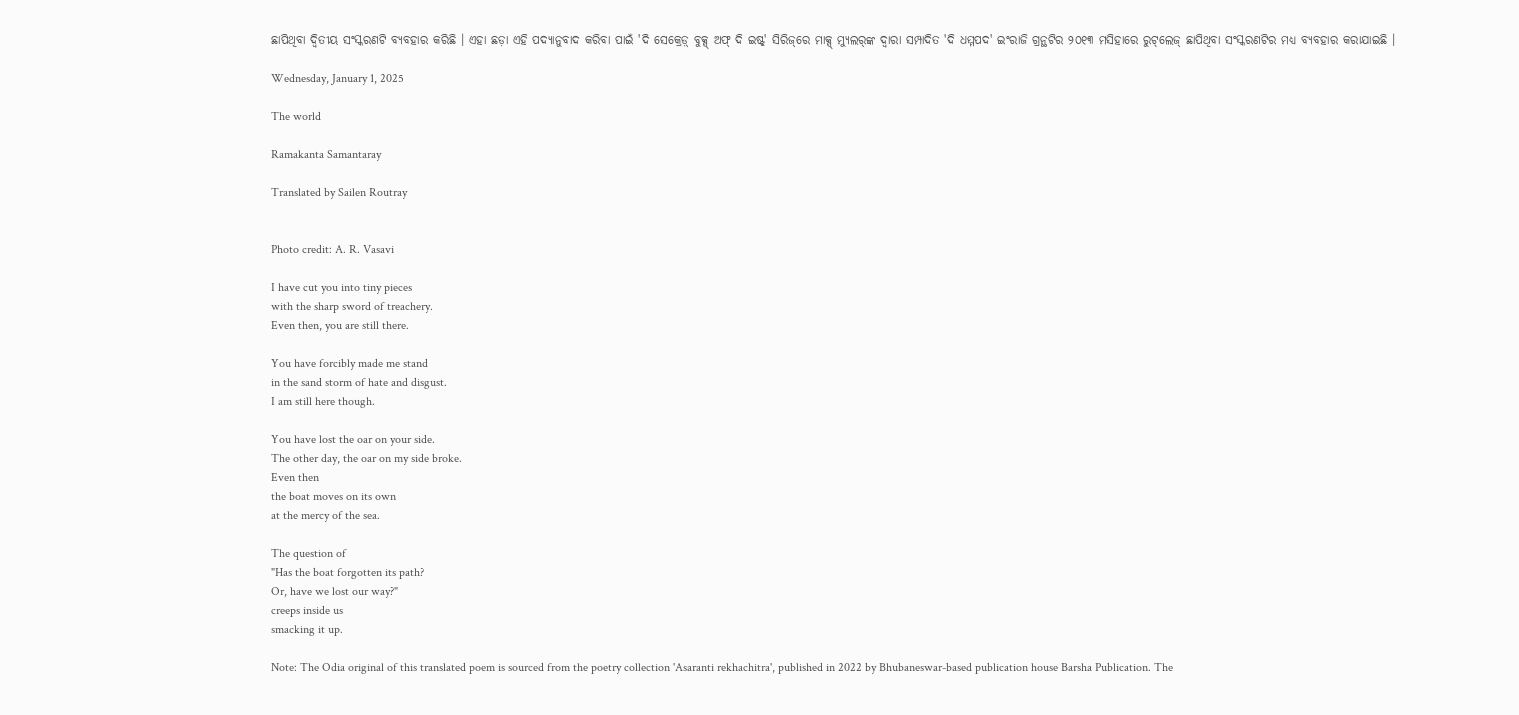ଛାପିଥିବା ଦ୍ୱିତୀୟ ସଂସ୍କରଣଟି ବ୍ୟବହାର କରିଛି । ଏହା ଛଡ଼ା ଏହି ପଦ୍ୟାନୁବାଦ କରିବା ପାଇଁ 'ଦି ସେକ୍ରେଡ଼୍ ବୁକ୍ସ୍ ଅଫ୍ ଦି ଇଷ୍ଟ୍' ସିରିଜ୍‌ରେ ମାକ୍ସ୍ ମ୍ୟୁଲର୍‌ଙ୍କ ଦ୍ୱାରା ସମ୍ପାଦିତ 'ଦି ଧମ୍ମପଦ' ଇଂରାଜି ଗ୍ରନ୍ଥଟିର ୨୦୧୩ ମସିହାରେ ରୁଟ୍‌ଲେଜ୍ ଛାପିଥିବା ସଂସ୍କରଣଟିର ମଧ୍ୟ ବ୍ୟବହାର କରାଯାଇଛି ।

Wednesday, January 1, 2025

The world

Ramakanta Samantaray

Translated by Sailen Routray


Photo credit: A. R. Vasavi

I have cut you into tiny pieces
with the sharp sword of treachery.
Even then, you are still there.

You have forcibly made me stand
in the sand storm of hate and disgust.
I am still here though.

You have lost the oar on your side.
The other day, the oar on my side broke.
Even then
the boat moves on its own
at the mercy of the sea.

The question of
"Has the boat forgotten its path?
Or, have we lost our way?"
creeps inside us
smacking it up.

Note: The Odia original of this translated poem is sourced from the poetry collection 'Asaranti rekhachitra', published in 2022 by Bhubaneswar-based publication house Barsha Publication. The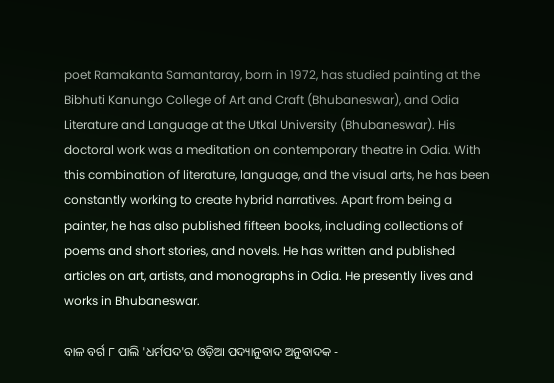poet Ramakanta Samantaray, born in 1972, has studied painting at the Bibhuti Kanungo College of Art and Craft (Bhubaneswar), and Odia Literature and Language at the Utkal University (Bhubaneswar). His doctoral work was a meditation on contemporary theatre in Odia. With this combination of literature, language, and the visual arts, he has been constantly working to create hybrid narratives. Apart from being a painter, he has also published fifteen books, including collections of poems and short stories, and novels. He has written and published articles on art, artists, and monographs in Odia. He presently lives and works in Bhubaneswar.

ବାଳ ବର୍ଗ ୮ ପାଲି 'ଧର୍ମପଦ'ର ଓଡ଼ିଆ ପଦ୍ୟାନୁବାଦ ଅନୁବାଦକ -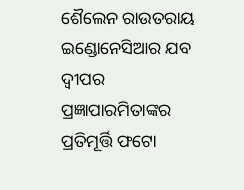ଶୈଲେନ ରାଉତରାୟ ଇଣ୍ଡୋନେସିଆର ଯବ ଦ୍ୱୀପର ପ୍ରଜ୍ଞାପାରମିତାଙ୍କର ପ୍ରତିମୂର୍ତ୍ତି ଫଟୋ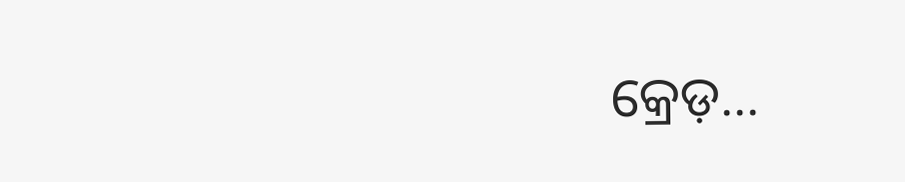କ୍ରେଡ଼...